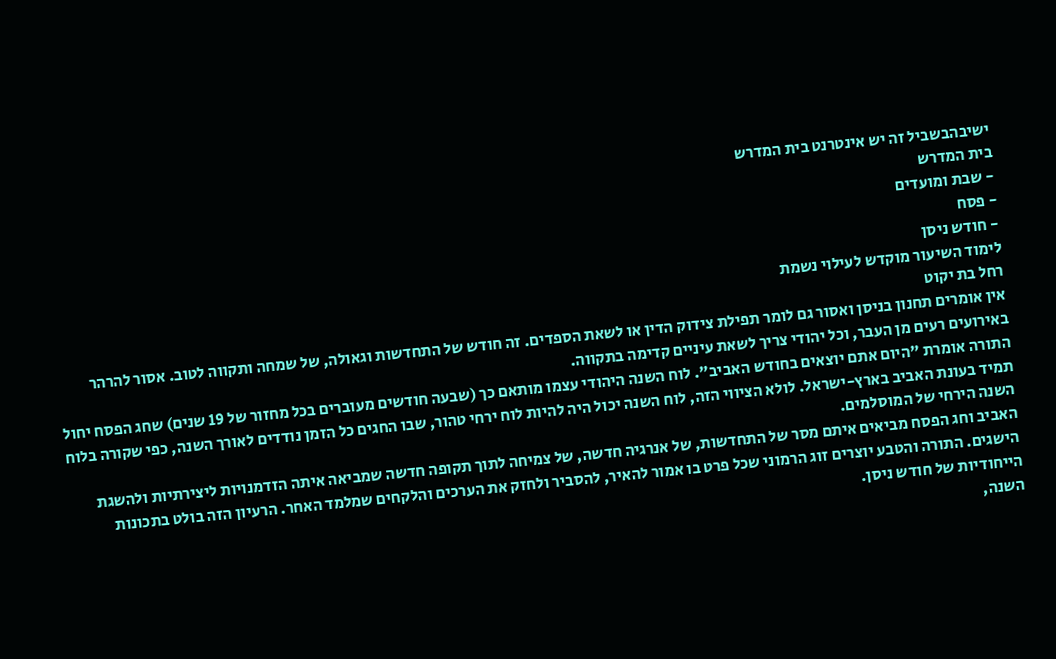ישיבהבשביל זה יש אינטרנט בית המדרש
בית המדרש
- שבת ומועדים
- פסח
- חודש ניסן
לימוד השיעור מוקדש לעילוי נשמת
רחל בת יקוט
אין אומרים תחנון בניסן ואסור גם לומר תפילת צידוק הדין או לשאת הספדים. זה חודש של התחדשות וגאולה, של שמחה ותקווה לטוב. אסור להרהר באירועים רעים מן העבר, וכל יהודי צריך לשאת עיניים קדימה בתקווה.
התורה אומרת "היום אתם יוצאים בחודש האביב". לוח השנה היהודי עצמו מותאם כך (שבעה חודשים מעוברים בכל מחזור של 19 שנים) שחג הפסח יחול תמיד בעונת האביב בארץ-ישראל. לולא הציווי הזה, לוח השנה יכול היה להיות לוח ירחי טהור, שבו החגים כל הזמן נודדים לאורך השנה, כפי שקורה בלוח השנה הירחי של המוסלמים.
האביב וחג הפסח מביאים איתם מסר של התחדשות, של אנרגיה חדשה, של צמיחה לתוך תקופה חדשה שמביאה איתה הזדמנויות ליצירתיות ולהשגת הישגים. התורה והטבע יוצרים זוג הרמוני שכל פרט בו אמור להאיר, להסביר ולחזק את הערכים והלקחים שמלמד האחר. הרעיון הזה בולט בתכונות הייחודיות של חודש ניסן.
השנה,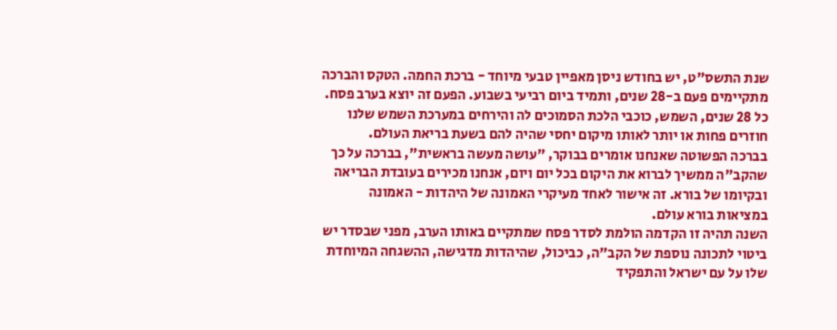שנת התשס"ט, יש בחודש ניסן מאפיין טבעי מיוחד - ברכת החמה. הטקס והברכה מתקיימים פעם ב-28 שנים, ותמיד ביום רביעי בשבוע. הפעם זה יוצא בערב פסח. כל 28 שנים, השמש, כוכבי הלכת הסמוכים לה והירחים במערכת השמש שלנו חוזרים פחות או יותר לאותו מיקום יחסי שהיה להם בשעת בריאת העולם.
בברכה הפשוטה שאנחנו אומרים בבוקר, "עושה מעשה בראשית", בברכה על כך שהקב"ה ממשיך לברוא את היקום בכל יום ויום, אנחנו מכירים בעובדת הבריאה ובקיומו של בורא. זה אישור לאחד מעיקרי האמונה של היהדות - האמונה במציאות בורא עולם.
השנה תהיה זו הקדמה הולמת לסדר פסח שמתקיים באותו הערב, מפני שבסדר יש ביטוי לתכונה נוספת של הקב"ה, כביכול, שהיהדות מדגישה, ההשגחה המיוחדת שלו על עם ישראל והתפקיד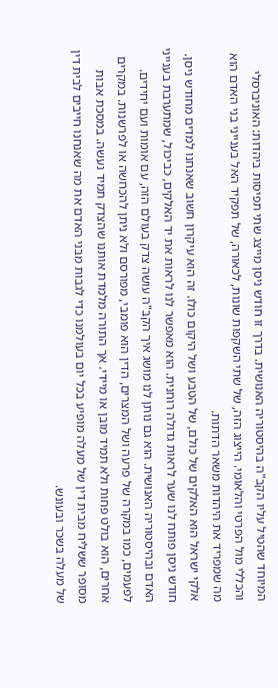המיוחד שהטיל עליו הקב"ה בהיסטוריה האנושית. בדרך זו חודש ניסן מייצג שתי תפיסות ביהדות: האוניברסלי והכללי מול הפרטי והלאומי. הייצוג הזה, של שתי השקפות שונות, לכאורה, של תפקיד האל בענייני בני האדם הוא מה שמפריד את היהדות משאר הדתות.
אלקי ישראל הוא האלקים של כולם, של הטבע ושל היקום כולו. זה הוא עיקרון חשוב שאנחנו למדים מחודש ניסן.
חודש ניסן פותח לנו שער לראות גדולה רוחנית. הוא מאפשר לנו לראות את יד האלקים, כביכול, שמתערבת בענייני האדם ובהיסטוריה האנושית. הוא גם נותן לנו מושג איך הקב"ה עושה צדק בעולם הזה, עם אומות ועם יחידים. לפעמים, כמו במקרה של פרעה ושל המצרים, הדין הוא פומבי, מפורסם ולא ניתן להכחשה או לפרשנות. במקרים אחרים, הוא בולט פחות ולא תמיד מובן או מיידי. אך התורה מלמדת אותנו שהצדק תמיד נעשה. במסכת אבות מסופר ששליח מבית דין של מעלה מופיע בכל יום בעולמנו כדי לגבות מבני האדם את מה שאנחנו חייבים לבית דין של מעלה בשכר ובעונש.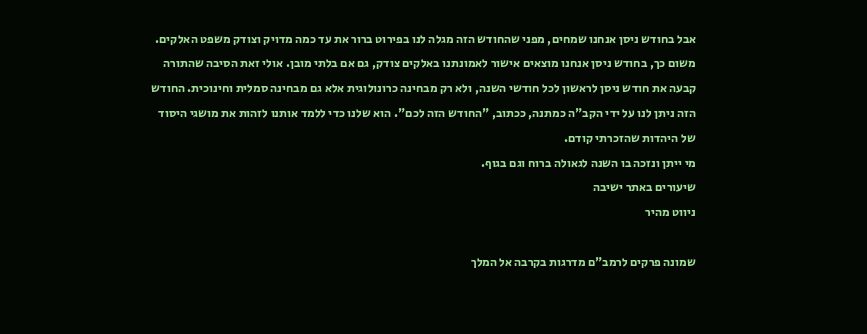אבל בחודש ניסן אנחנו שמחים, מפני שהחודש הזה מגלה לנו בפירוט ברור את עד כמה מדויק וצודק משפט האלקים. משום כך, בחודש ניסן אנחנו מוצאים אישור לאמונתנו באלקים צודק, גם אם בלתי מובן. אולי זאת הסיבה שהתורה קבעה את חודש ניסן לראשון לכל חודשי השנה, ולא רק מבחינה כרונולוגית אלא גם מבחינה סמלית וחינוכית. החודש הזה ניתן לנו על ידי הקב"ה כמתנה, ככתוב, "החודש הזה לכם". הוא שלנו כדי ללמד אותנו לזהות את מושגי היסוד של היהדות שהזכרתי קודם.
מי ייתן ונזכה בו השנה לגאולה ברוח וגם בגוף.
שיעורים באתר ישיבה
ניווט מהיר

שמונה פרקים לרמב"ם מדרגות בקרבה אל המלך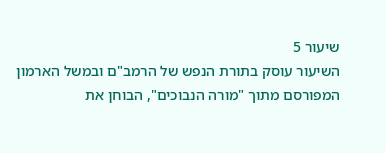שיעור 5
השיעור עוסק בתורת הנפש של הרמב"ם ובמשל הארמון המפורסם מתוך "מורה הנבוכים", הבוחן את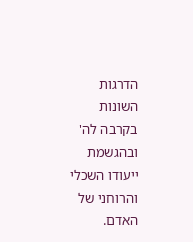הדרגות השונות בקרבה לה' ובהגשמת ייעודו השכלי והרוחני של האדם.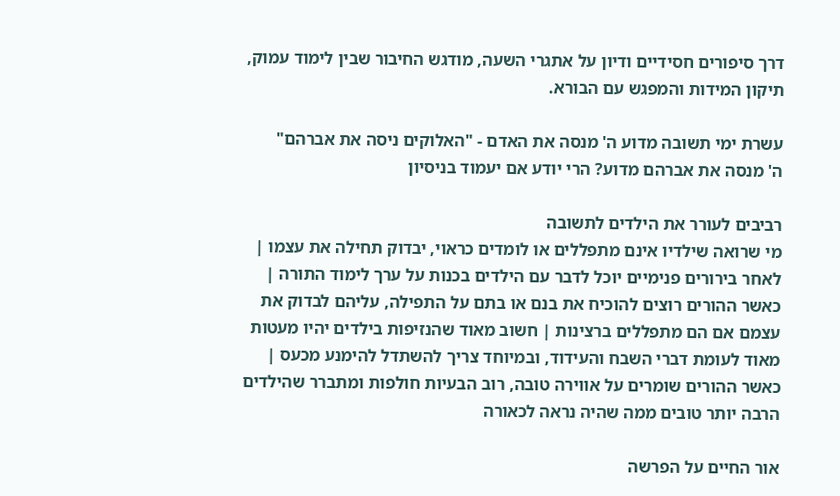דרך סיפורים חסידיים ודיון על אתגרי השעה, מודגש החיבור שבין לימוד עמוק, תיקון המידות והמפגש עם הבורא.

עשרת ימי תשובה מדוע ה' מנסה את האדם - "האלוקים ניסה את אברהם"
ה' מנסה את אברהם מדוע? הרי יודע אם יעמוד בניסיון

רביבים לעורר את הילדים לתשובה
מי שרואה שילדיו אינם מתפללים או לומדים כראוי, יבדוק תחילה את עצמו | לאחר בירורים פנימיים יוכל לדבר עם הילדים בכנות על ערך לימוד התורה | כאשר ההורים רוצים להוכיח את בנם או בתם על התפילה, עליהם לבדוק את עצמם אם הם מתפללים ברצינות | חשוב מאוד שהנזיפות בילדים יהיו מעטות מאוד לעומת דברי השבח והעידוד, ובמיוחד צריך להשתדל להימנע מכעס | כאשר ההורים שומרים על אווירה טובה, רוב הבעיות חולפות ומתברר שהילדים הרבה יותר טובים ממה שהיה נראה לכאורה

אור החיים על הפרשה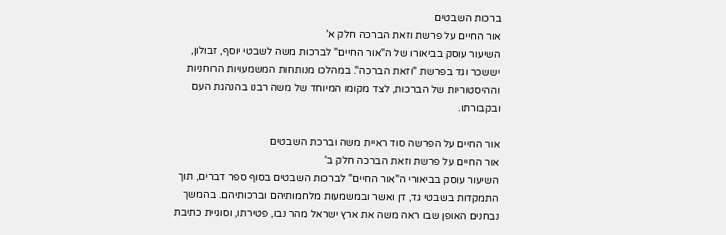ברכות השבטים
אור החיים על פרשת וזאת הברכה חלק א'
השיעור עוסק בביאורו של ה"אור החיים" לברכות משה לשבטי יוסף, זבולון, יששכר וגד בפרשת "וזאת הברכה". במהלכו מנותחות המשמעויות הרוחניות וההיסטוריות של הברכות, לצד מקומו המיוחד של משה רבנו בהנהגת העם ובקבורתו.

אור החיים על הפרשה סוד ראיית משה וברכת השבטים
אור החיים על פרשת וזאת הברכה חלק ב'
השיעור עוסק בביאורי ה"אור החיים" לברכות השבטים בסוף ספר דברים, תוך התמקדות בשבטי גד, דן ואשר ובמשמעות מלחמותיהם וברכותיהם. בהמשך נבחנים האופן שבו ראה משה את ארץ ישראל מהר נבו, פטירתו, וסוגיית כתיבת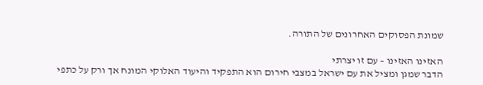שמונת הפסוקים האחרונים של התורה.

האזינו האזינו – עם זו יצרתי
הדבר שמגן ומציל את עם ישראל במצבי חירום הוא התפקיד והיעוד האלוקי המונח אך ורק על כתפי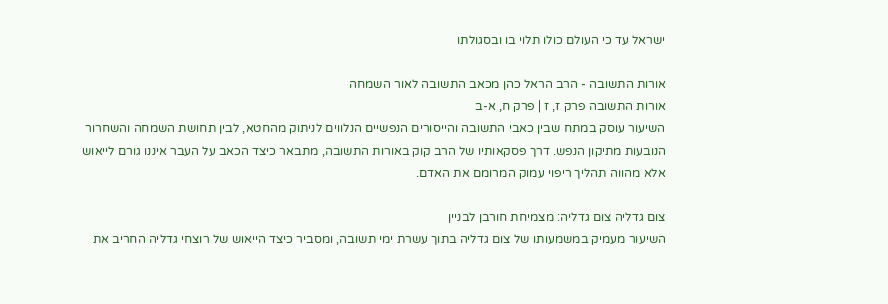ישראל עד כי העולם כולו תלוי בו ובסגולתו

אורות התשובה - הרב הראל כהן מכאב התשובה לאור השמחה
אורות התשובה פרק ז, ז | פרק ח, א-ב
השיעור עוסק במתח שבין כאבי התשובה והייסורים הנפשיים הנלווים לניתוק מהחטא, לבין תחושת השמחה והשחרור הנובעות מתיקון הנפש. דרך פסקאותיו של הרב קוק באורות התשובה, מתבאר כיצד הכאב על העבר איננו גורם לייאוש אלא מהווה תהליך ריפוי עמוק המרומם את האדם.

צום גדליה צום גדליה: מצמיחת חורבן לבניין
השיעור מעמיק במשמעותו של צום גדליה בתוך עשרת ימי תשובה, ומסביר כיצד הייאוש של רוצחי גדליה החריב את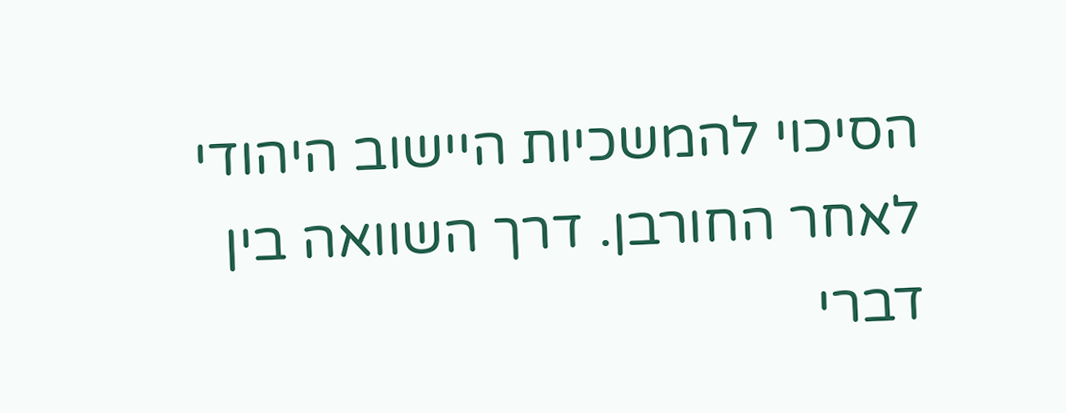הסיכוי להמשכיות היישוב היהודי לאחר החורבן. דרך השוואה בין דברי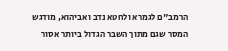הרמב"ם לגמרא ולחטא נדב ואביהוא, מודגש המסר שגם מתוך השבר הגדול ביותר אסור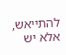להתייאש, אלא יש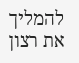להמליך את רצון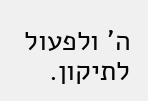ה' ולפעול לתיקון.